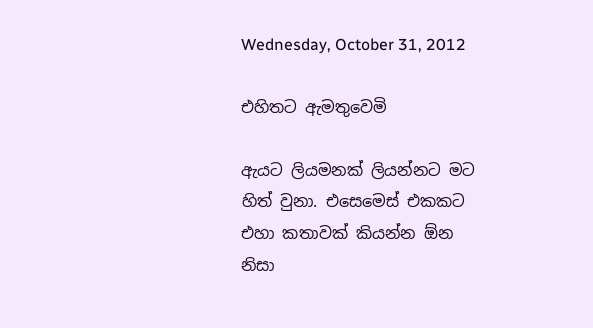Wednesday, October 31, 2012

එහිතට ඇමතුවෙමි

ඇයට ලියමනක් ලියන්නට මට හිත් වුනා. එසෙමෙස් එකකට එහා කතාවක් කියන්න ඕන නිසා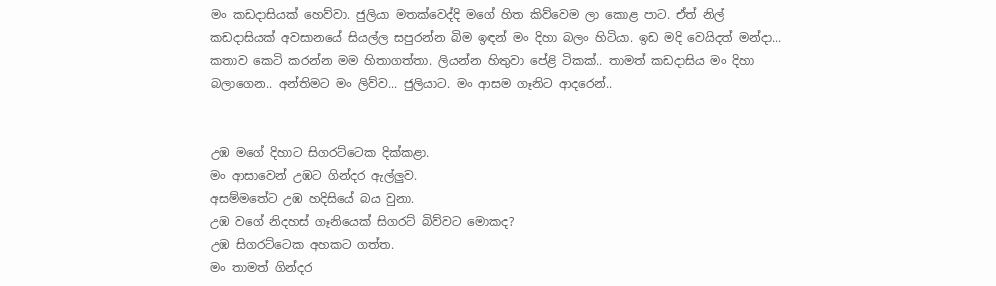මං කඩදාසියක් හෙව්වා. ජුලියා මතක්වෙද්දි මගේ හිත කිව්වෙම ලා කොළ පාට. ඒත් නිල් කඩදාසියක් අවසානයේ සියල්ල සපුරන්න බිම ඉඳන් මං දිහා බලං හිටියා. ඉඩ මදි වෙයිදත් මන්දා... කතාව කෙටි කරන්න මම හිතාගත්තා. ලියන්න හිතුවා පේළි ටිකක්.. තාමත් කඩදාසිය මං දිහා බලාගෙන.. අන්තිමට මං ලිව්ව... ජුලියාට. මං ආසම ගෑනිට ආදරෙන්..


උඹ මගේ දිහාට සිගරට්ටෙක දික්කළා.
මං ආසාවෙන් උඹට ගින්දර ඇල්ලුව.
අසම්මතේට උඹ හදිසියේ බය වුනා.
උඹ වගේ නිදහස් ගෑනියෙක් සිගරට් බිව්වට මොකද?
උඹ සිගරට්ටෙක අහක‍ට ගත්ත.
මං තාමත් ගින්දර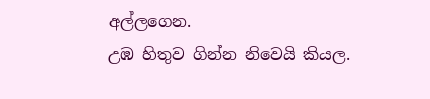අල්ලගෙන.
උඹ හිතුව ගින්න නිවෙයි කියල.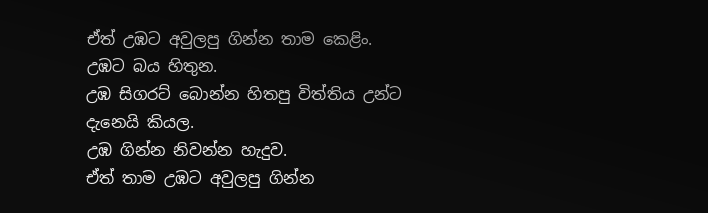ඒත් උඹට අවුලපු ගින්න තාම කෙළිං.
උඹට බය හිතුන.
උඹ සිගරට් බොන්න හිතපු විත්තිය උන්ට දැනෙයි කියල.
උඹ ගින්න නිවන්න හැදුව.
ඒත් තාම උඹට අවුලපු ගින්න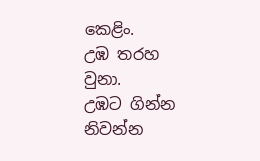කෙළිං.
උඹ තරහ වුනා.
උඹට ගින්න නිවන්න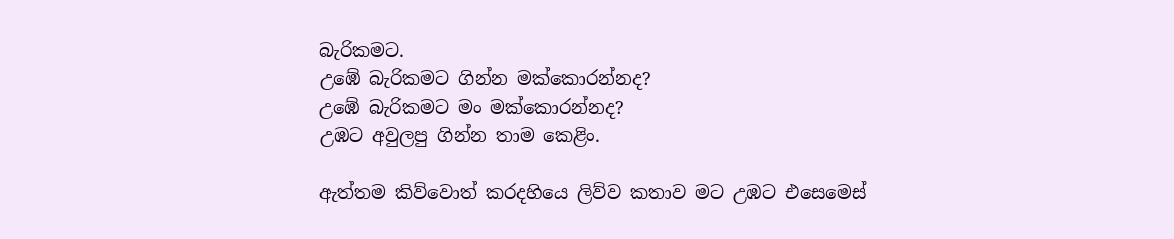බැරිකමට.
උඹේ බැරිකමට ගින්න මක්කොරන්නද?
උඹේ බැරිකමට මං මක්කොරන්නද?
උඹට අවුලපු ගින්න තාම කෙළිං.

ඇත්තම කිව්වොත් කරදහියෙ ලිව්ව කතාව මට උඹට එසෙමෙස්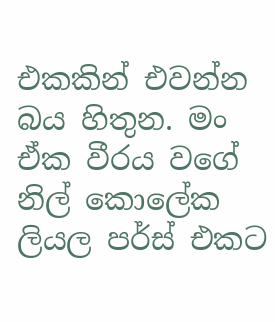එකකින් එවන්න බය හිතුන. මං ඒක වීරය වගේ නිල් කොලේක ලියල පර්ස් එකට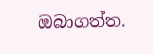ඔබාගත්ත.